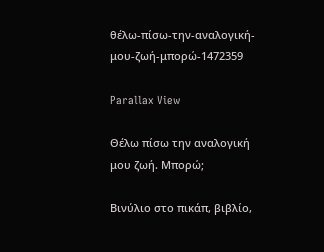θέλω-πίσω-την-αναλογική-μου-ζωή-μπορώ-1472359

Parallax View

Θέλω πίσω την αναλογική μου ζωή. Μπορώ;

Βινύλιο στο πικάπ, βιβλίο,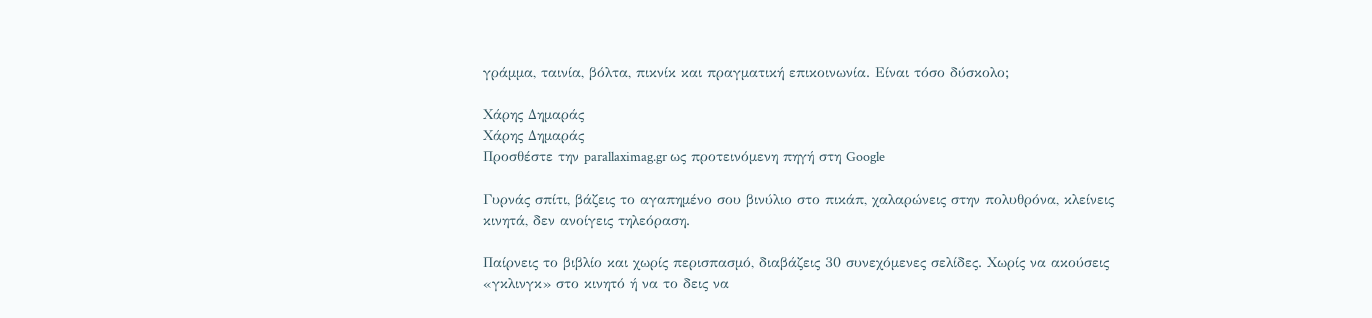γράμμα, ταινία, βόλτα, πικνίκ και πραγματική επικοινωνία. Είναι τόσο δύσκολο;

Χάρης Δημαράς
Χάρης Δημαράς
Προσθέστε την parallaximag.gr ως προτεινόμενη πηγή στη Google

Γυρνάς σπίτι, βάζεις το αγαπημένο σου βινύλιο στο πικάπ, χαλαρώνεις στην πολυθρόνα, κλείνεις κινητά, δεν ανοίγεις τηλεόραση.

Παίρνεις το βιβλίο και χωρίς περισπασμό, διαβάζεις 30 συνεχόμενες σελίδες. Χωρίς να ακούσεις «γκλινγκ» στο κινητό ή να το δεις να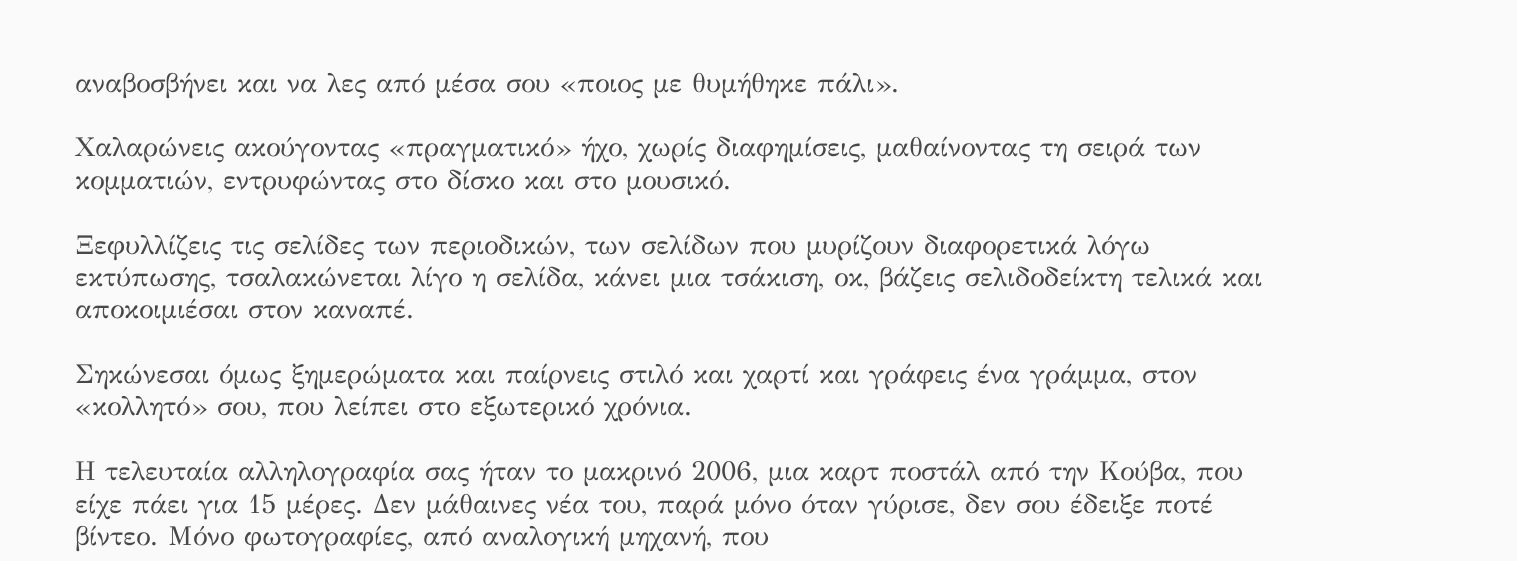αναβοσβήνει και να λες από μέσα σου «ποιος με θυμήθηκε πάλι».

Χαλαρώνεις ακούγοντας «πραγματικό» ήχο, χωρίς διαφημίσεις, μαθαίνοντας τη σειρά των κομματιών, εντρυφώντας στο δίσκο και στο μουσικό.

Ξεφυλλίζεις τις σελίδες των περιοδικών, των σελίδων που μυρίζουν διαφορετικά λόγω εκτύπωσης, τσαλακώνεται λίγο η σελίδα, κάνει μια τσάκιση, οκ, βάζεις σελιδοδείκτη τελικά και αποκοιμιέσαι στον καναπέ.

Σηκώνεσαι όμως ξημερώματα και παίρνεις στιλό και χαρτί και γράφεις ένα γράμμα, στον «κολλητό» σου, που λείπει στο εξωτερικό χρόνια.

Η τελευταία αλληλογραφία σας ήταν το μακρινό 2006, μια καρτ ποστάλ από την Κούβα, που είχε πάει για 15 μέρες. Δεν μάθαινες νέα του, παρά μόνο όταν γύρισε, δεν σου έδειξε ποτέ βίντεο. Μόνο φωτογραφίες, από αναλογική μηχανή, που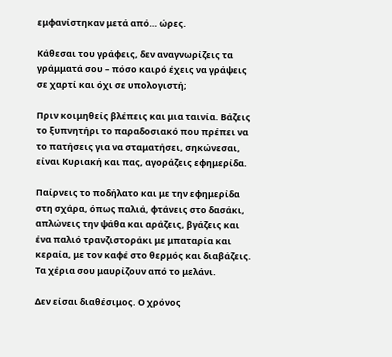εμφανίστηκαν μετά από… ώρες.

Κάθεσαι του γράφεις, δεν αναγνωρίζεις τα γράμματά σου – πόσο καιρό έχεις να γράψεις σε χαρτί και όχι σε υπολογιστή;

Πριν κοιμηθείς βλέπεις και μια ταινία. Βάζεις το ξυπνητήρι το παραδοσιακό που πρέπει να το πατήσεις για να σταματήσει, σηκώνεσαι, είναι Κυριακή και πας, αγοράζεις εφημερίδα.

Παίρνεις το ποδήλατο και με την εφημερίδα στη σχάρα, όπως παλιά, φτάνεις στο δασάκι, απλώνεις την ψάθα και αράζεις, βγάζεις και ένα παλιό τρανζιστοράκι με μπαταρία και κεραία, με τον καφέ στο θερμός και διαβάζεις. Τα χέρια σου μαυρίζουν από το μελάνι.

Δεν είσαι διαθέσιμος. Ο χρόνος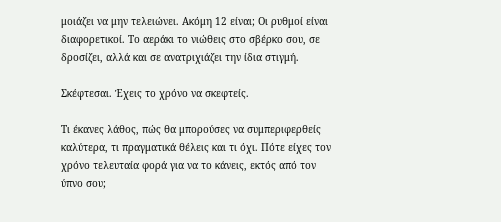μοιάζει να μην τελειώνει. Ακόμη 12 είναι; Οι ρυθμοί είναι διαφορετικοί. Το αεράκι το νιώθεις στο σβέρκο σου, σε δροσίζει, αλλά και σε ανατριχιάζει την ίδια στιγμή.

Σκέφτεσαι. Έχεις το χρόνο να σκεφτείς.

Τι έκανες λάθος, πώς θα μπορούσες να συμπεριφερθείς καλύτερα, τι πραγματικά θέλεις και τι όχι. Πότε είχες τον χρόνο τελευταία φορά για να το κάνεις, εκτός από τον ύπνο σου;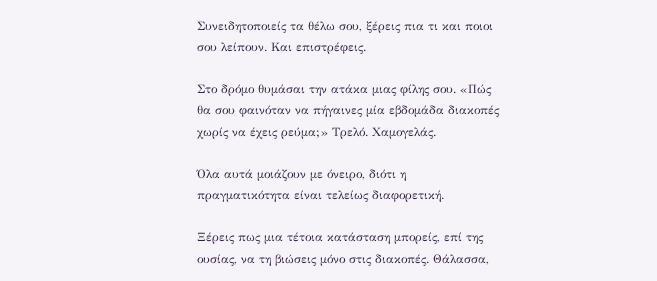Συνειδητοποιείς τα θέλω σου, ξέρεις πια τι και ποιοι σου λείπουν. Και επιστρέφεις.

Στο δρόμο θυμάσαι την ατάκα μιας φίλης σου. «Πώς θα σου φαινόταν να πήγαινες μία εβδομάδα διακοπές χωρίς να έχεις ρεύμα;» Τρελό. Χαμογελάς.

Όλα αυτά μοιάζουν με όνειρο, διότι η πραγματικότητα είναι τελείως διαφορετική.

Ξέρεις πως μια τέτοια κατάσταση μπορείς, επί της ουσίας, να τη βιώσεις μόνο στις διακοπές. Θάλασσα,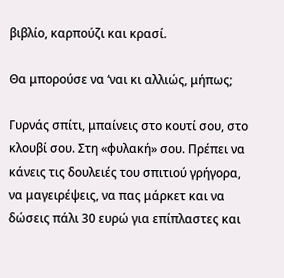βιβλίο, καρπούζι και κρασί.

Θα μπορούσε να ‘ναι κι αλλιώς, μήπως;

Γυρνάς σπίτι, μπαίνεις στο κουτί σου, στο κλουβί σου. Στη «φυλακή» σου. Πρέπει να κάνεις τις δουλειές του σπιτιού γρήγορα, να μαγειρέψεις, να πας μάρκετ και να δώσεις πάλι 30 ευρώ για επίπλαστες και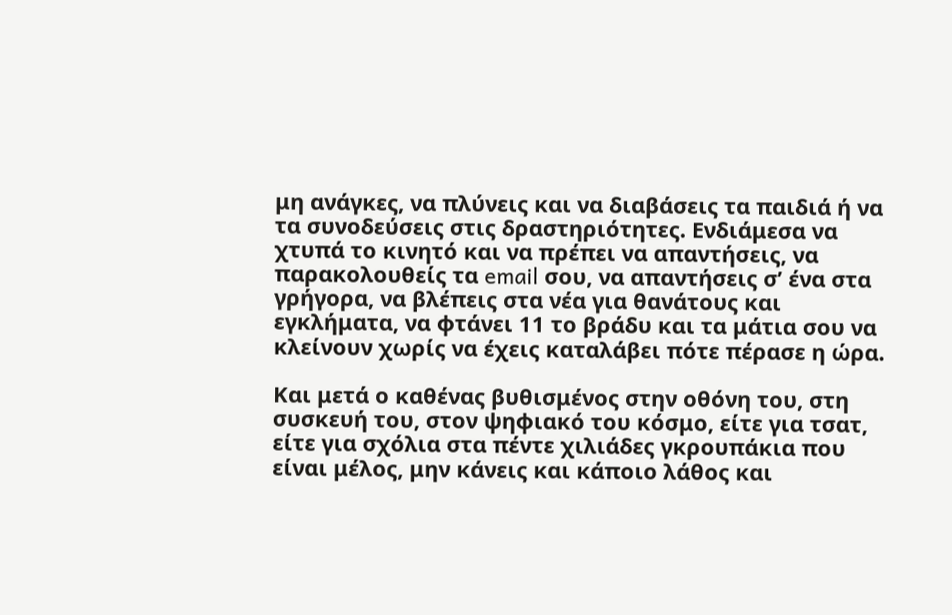μη ανάγκες, να πλύνεις και να διαβάσεις τα παιδιά ή να τα συνοδεύσεις στις δραστηριότητες. Ενδιάμεσα να χτυπά το κινητό και να πρέπει να απαντήσεις, να παρακολουθείς τα email σου, να απαντήσεις σ’ ένα στα γρήγορα, να βλέπεις στα νέα για θανάτους και εγκλήματα, να φτάνει 11 το βράδυ και τα μάτια σου να κλείνουν χωρίς να έχεις καταλάβει πότε πέρασε η ώρα.

Και μετά ο καθένας βυθισμένος στην οθόνη του, στη συσκευή του, στον ψηφιακό του κόσμο, είτε για τσατ, είτε για σχόλια στα πέντε χιλιάδες γκρουπάκια που είναι μέλος, μην κάνεις και κάποιο λάθος και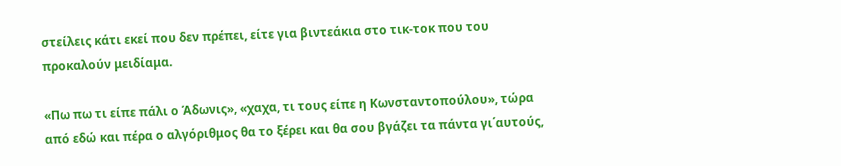στείλεις κάτι εκεί που δεν πρέπει, είτε για βιντεάκια στο τικ-τοκ που του προκαλούν μειδίαμα.

«Πω πω τι είπε πάλι ο Άδωνις», «χαχα, τι τους είπε η Κωνσταντοπούλου», τώρα από εδώ και πέρα ο αλγόριθμος θα το ξέρει και θα σου βγάζει τα πάντα γι΄αυτούς,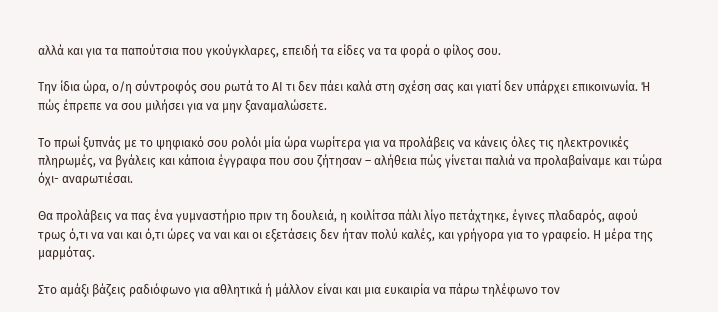αλλά και για τα παπούτσια που γκούγκλαρες, επειδή τα είδες να τα φορά ο φίλος σου.

Την ίδια ώρα, ο/η σύντροφός σου ρωτά το ΑΙ τι δεν πάει καλά στη σχέση σας και γιατί δεν υπάρχει επικοινωνία. Ή πώς έπρεπε να σου μιλήσει για να μην ξαναμαλώσετε.

Το πρωί ξυπνάς με το ψηφιακό σου ρολόι μία ώρα νωρίτερα για να προλάβεις να κάνεις όλες τις ηλεκτρονικές πληρωμές, να βγάλεις και κάποια έγγραφα που σου ζήτησαν – αλήθεια πώς γίνεται παλιά να προλαβαίναμε και τώρα όχι- αναρωτιέσαι.

Θα προλάβεις να πας ένα γυμναστήριο πριν τη δουλειά, η κοιλίτσα πάλι λίγο πετάχτηκε, έγινες πλαδαρός, αφού τρως ό,τι να ναι και ό,τι ώρες να ναι και οι εξετάσεις δεν ήταν πολύ καλές, και γρήγορα για το γραφείο. Η μέρα της μαρμότας.

Στο αμάξι βάζεις ραδιόφωνο για αθλητικά ή μάλλον είναι και μια ευκαιρία να πάρω τηλέφωνο τον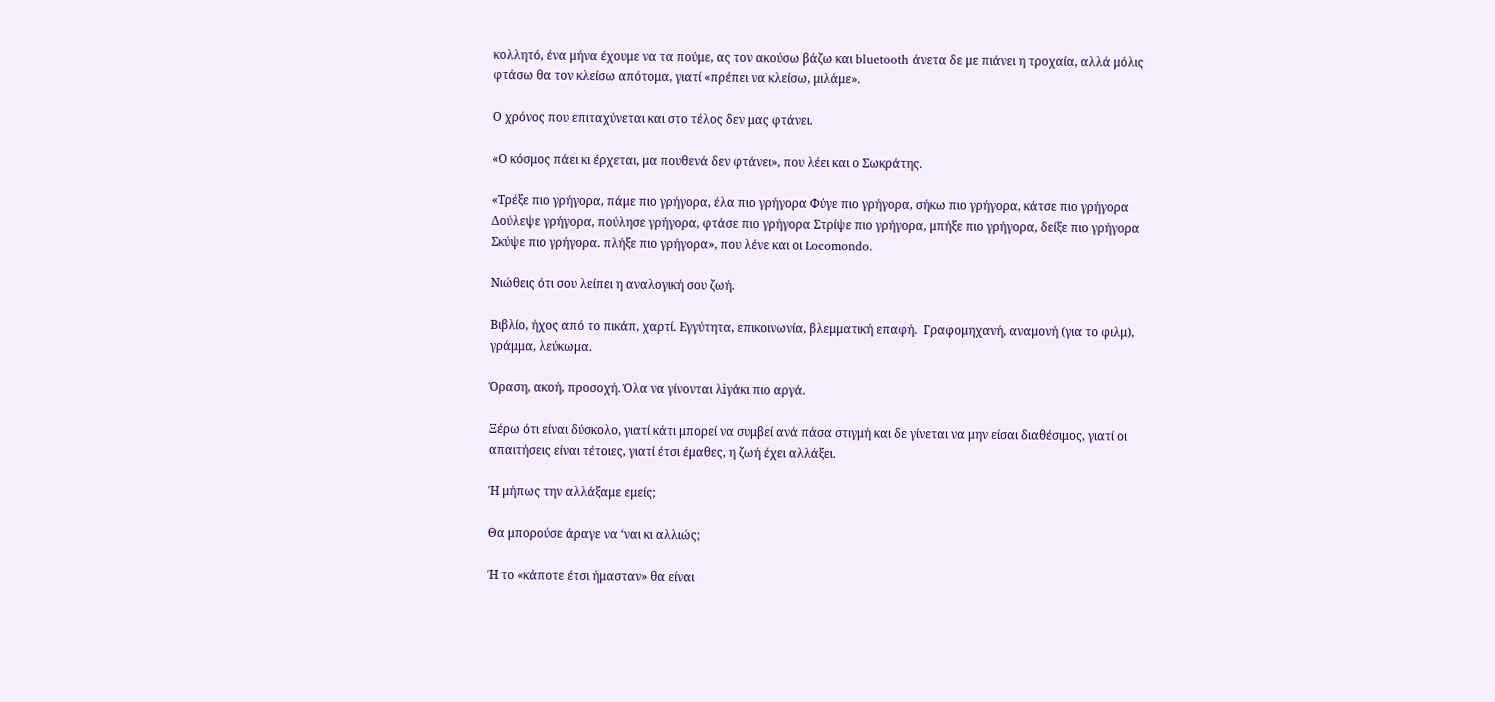κολλητό, ένα μήνα έχουμε να τα πούμε, ας τον ακούσω βάζω και bluetooth άνετα δε με πιάνει η τροχαία, αλλά μόλις φτάσω θα τον κλείσω απότομα, γιατί «πρέπει να κλείσω, μιλάμε».

Ο χρόνος που επιταχύνεται και στο τέλος δεν μας φτάνει.

«Ο κόσμος πάει κι έρχεται, μα πουθενά δεν φτάνει», που λέει και ο Σωκράτης.

«Τρέξε πιο γρήγορα, πάμε πιο γρήγορα, έλα πιο γρήγορα Φύγε πιο γρήγορα, σήκω πιο γρήγορα, κάτσε πιο γρήγορα Δούλεψε γρήγορα, πούλησε γρήγορα, φτάσε πιο γρήγορα Στρίψε πιο γρήγορα, μπήξε πιο γρήγορα, δείξε πιο γρήγορα Σκύψε πιο γρήγορα. πλήξε πιο γρήγορα», που λένε και οι Locomondo.

Νιώθεις ότι σου λείπει η αναλογική σου ζωή.

Βιβλίο, ήχος από το πικάπ, χαρτί. Εγγύτητα, επικοινωνία, βλεμματική επαφή.  Γραφομηχανή, αναμονή (για το φιλμ), γράμμα, λεύκωμα.

Όραση, ακοή, προσοχή. Όλα να γίνονται λiγάκι πιο αργά.

Ξέρω ότι είναι δύσκολο, γιατί κάτι μπορεί να συμβεί ανά πάσα στιγμή και δε γίνεται να μην είσαι διαθέσιμος, γιατί οι απαιτήσεις είναι τέτοιες, γιατί έτσι έμαθες, η ζωή έχει αλλάξει.

Ή μήπως την αλλάξαμε εμείς;

Θα μπορούσε άραγε να ‘ναι κι αλλιώς;

Ή το «κάποτε έτσι ήμασταν» θα είναι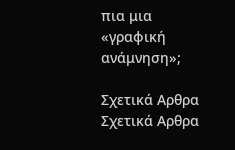πια μια «γραφική ανάμνηση»;

Σχετικά Αρθρα
Σχετικά Αρθρα